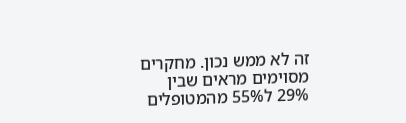זה לא ממש נכון. מחקרים מסוימים מראים שבין
29% ל55% מהמטופלים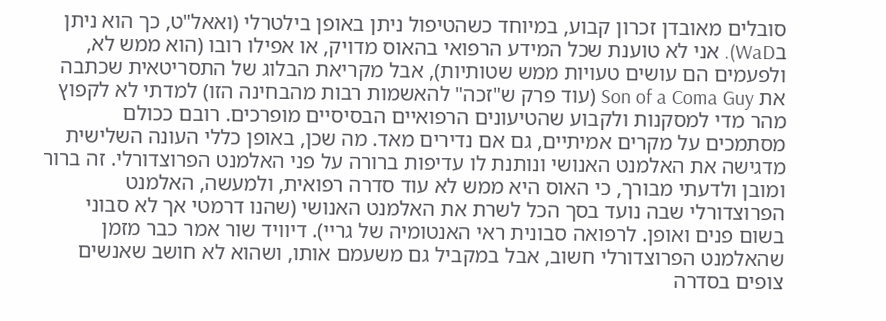סובלים מאובדן זכרון קבוע, במיוחד כשהטיפול ניתן באופן בילטרלי (ואאל"ט, כך הוא ניתן בWaD). אני לא טוענת שכל המידע הרפואי בהאוס מדויק, או אפילו רובו (הוא ממש לא, ולפעמים הם עושים טעויות ממש שטותיות), אבל מקריאת הבלוג של התסריטאית שכתבה את Son of a Coma Guy (עוד פרק ש"זכה" להאשמות רבות מהבחינה הזו) למדתי לא לקפוץ מהר מדי למסקנות ולקבוע שהטיעונים הרפואיים הבסיסיים מופרכים. רובם ככולם מסתמכים על מקרים אמיתיים, גם אם נדירים מאד. מה שכן, באופן כללי העונה השלישית מדגישה את האלמנט האנושי ונותנת לו עדיפות ברורה על פני האלמנט הפרוצדורלי. זה ברור ומובן ולדעתי מבורך, כי האוס היא ממש לא עוד סדרה רפואית, ולמעשה, האלמנט הפרוצדורלי שבה נועד בסך הכל לשרת את האלמנט האנושי (שהנו דרמטי אך לא סבוני בשום פנים ואופן. לרפואה סבונית ראי האנטומיה של גריי). דיוויד שור אמר כבר מזמן שהאלמנט הפרוצדורלי חשוב, אבל במקביל גם משעמם אותו, ושהוא לא חושב שאנשים צופים בסדרה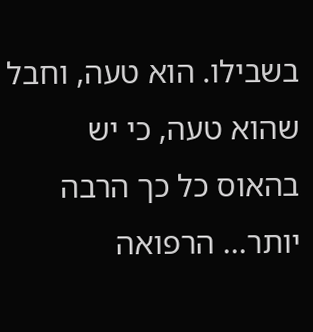בשבילו. הוא טעה, וחבל שהוא טעה, כי יש בהאוס כל כך הרבה יותר... הרפואה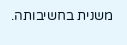משנית בחשיבותה.